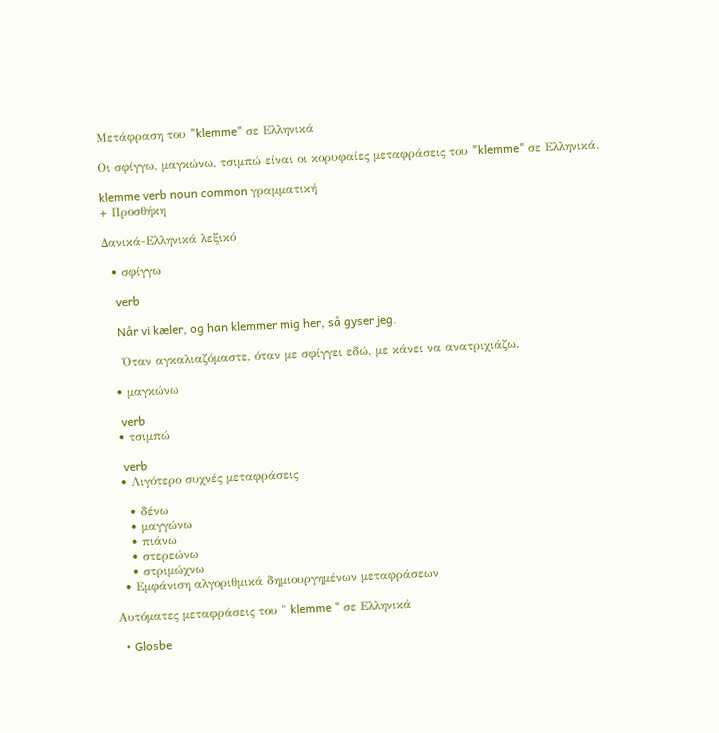Μετάφραση του "klemme" σε Ελληνικά

Οι σφίγγω, μαγκώνω, τσιμπώ είναι οι κορυφαίες μεταφράσεις του "klemme" σε Ελληνικά.

klemme verb noun common γραμματική
+ Προσθήκη

Δανικά-Ελληνικά λεξικό

  • σφίγγω

    verb

    Når vi kæler, og han klemmer mig her, så gyser jeg.

    Όταν αγκαλιαζόμαστε, όταν με σφίγγει εδώ, με κάνει να ανατριχιάζω.

  • μαγκώνω

    verb
  • τσιμπώ

    verb
  • Λιγότερο συχνές μεταφράσεις

    • δένω
    • μαγγώνω
    • πιάνω
    • στερεώνω
    • στριμώχνω
  • Εμφάνιση αλγοριθμικά δημιουργημένων μεταφράσεων

Αυτόματες μεταφράσεις του " klemme " σε Ελληνικά

  • Glosbe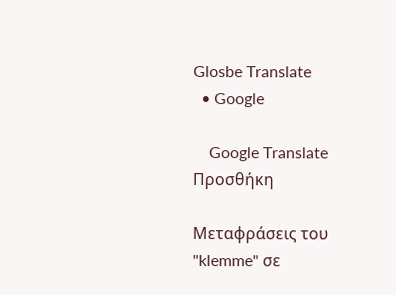Glosbe Translate
  • Google

    Google Translate
Προσθήκη

Μεταφράσεις του "klemme" σε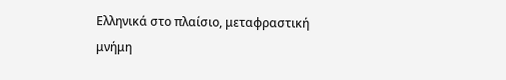Ελληνικά στο πλαίσιο, μεταφραστική μνήμη